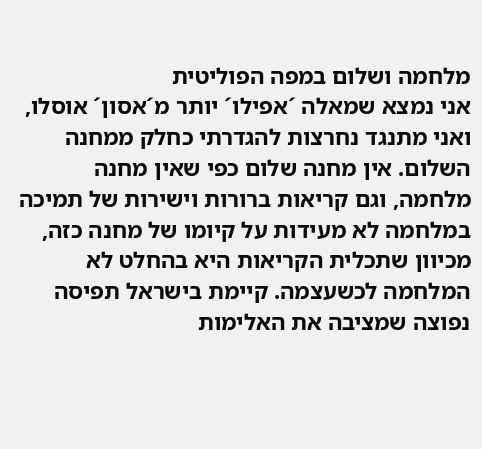מלחמה ושלום במפה הפוליטית
אני נמצא שמאלה ´אפילו´ יותר מ´אסון´ אוסלו, ואני מתנגד נחרצות להגדרתי כחלק ממחנה השלום. אין מחנה שלום כפי שאין מחנה מלחמה, וגם קריאות ברורות וישירות של תמיכה במלחמה לא מעידות על קיומו של מחנה כזה, מכיוון שתכלית הקריאות היא בהחלט לא המלחמה לכשעצמה. קיימת בישראל תפיסה נפוצה שמציבה את האלימות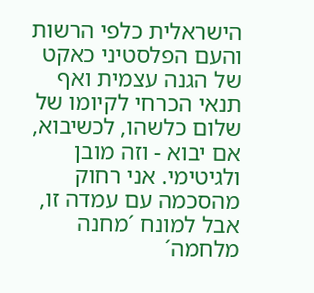הישראלית כלפי הרשות והעם הפלסטיני כאקט של הגנה עצמית ואף תנאי הכרחי לקיומו של שלום כלשהו, לכשיבוא, אם יבוא - וזה מובן ולגיטימי. אני רחוק מהסכמה עם עמדה זו, אבל למונח ´מחנה מלחמה´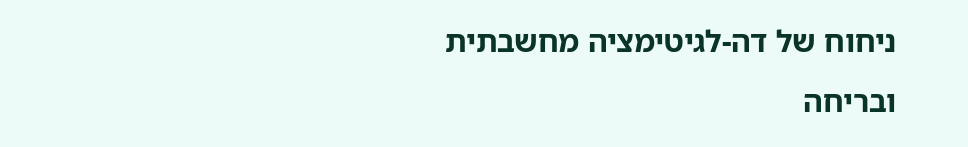ניחוח של דה-לגיטימציה מחשבתית ובריחה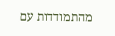מהתמודדות עם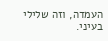העמדה, וזה שלילי בעיני.